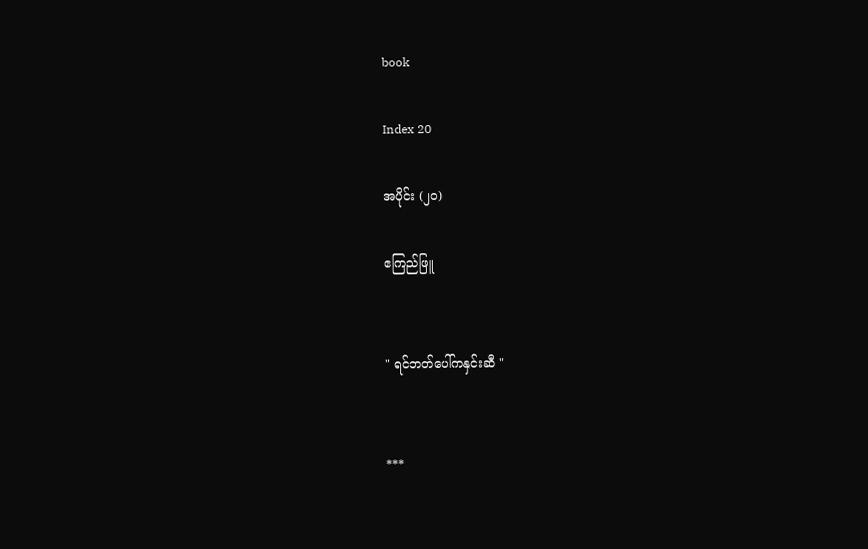book

Index 20

အပိုင်း (၂၀)

ဧကြည်ဖြူ


" ရင်ဘတ်ပေါ်ကနှင်းဆီ "


***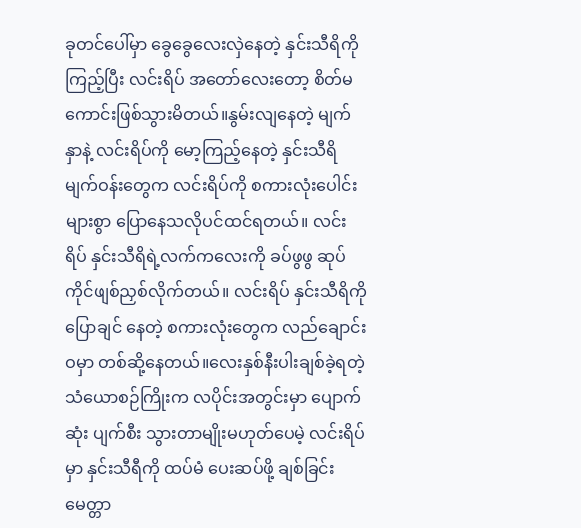ခုတင်ပေါ်မှာ ခွေခွေလေးလှဲနေတဲ့ နှင်းသီရိကို ကြည့်ပြီး လင်းရိပ် အတော်လေးတော့ စိတ်မကောင်းဖြစ်သွားမိတယ်။နွမ်းလျနေတဲ့ မျက်နှာနဲ့ လင်းရိပ်ကို မော့ကြည့်နေတဲ့ နှင်းသီရိမျက်ဝန်းတွေက လင်းရိပ်ကို စကားလုံးပေါင်းများစွာ ပြောနေသလိုပင်ထင်ရတယ်။ လင်းရိပ် နှင်းသီရိရဲ့လက်ကလေးကို ခပ်ဖွဖွ ဆုပ်ကိုင်ဖျစ်ညှစ်လိုက်တယ်။ လင်းရိပ် နှင်းသီရိကို ပြောချင် နေတဲ့ စကားလုံးတွေက လည်ချောင်းဝမှာ တစ်ဆို့နေတယ်။လေးနှစ်နီးပါးချစ်ခဲ့ရတဲ့ သံယောစဉ်ကြိုးက လပိုင်းအတွင်းမှာ ပျောက်ဆုံး ပျက်စီး သွားတာမျိုးမဟုတ်ပေမဲ့ လင်းရိပ်မှာ နှင်းသီရီကို ထပ်မံ ပေးဆပ်ဖို့ ချစ်ခြင်းမေတ္တာ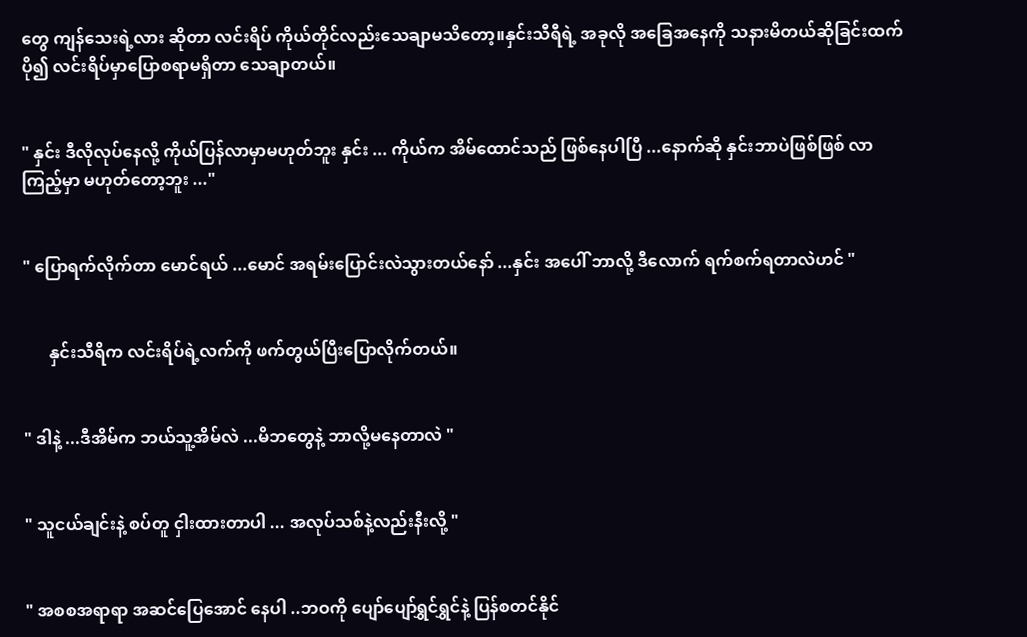တွေ ကျန်သေးရဲ့လား ဆိုတာ လင်းရိပ် ကိုယ်တိုင်လည်းသေချာမသိတော့။နှင်းသီရီရဲ့ အခုလို အခြေအနေကို သနားမိတယ်ဆိုခြင်းထက် ပို၍ လင်းရိပ်မှာပြောစရာမရှိတာ သေချာတယ်။


" နှင်း ဒီလိုလုပ်နေလို့ ကိုယ်ပြန်လာမှာမဟုတ်ဘူး နှင်း ... ကိုယ်က အိမ်ထောင်သည် ဖြစ်နေပါပြီ ...နောက်ဆို နှင်းဘာပဲဖြစ်ဖြစ် လာကြည့်မှာ မဟုတ်တော့ဘူး ..."


" ပြောရက်လိုက်တာ မောင်ရယ် ...မောင် အရမ်းပြောင်းလဲသွားတယ်နော် ...နှင်း အပေါ် ဘာလို့ ဒီလောက် ရက်စက်ရတာလဲဟင် "


      နှင်းသီရိက လင်းရိပ်ရဲ့လက်ကို ဖက်တွယ်ပြီးပြောလိုက်တယ်။


" ဒါနဲ့ ...ဒီအိမ်က ဘယ်သူ့အိမ်လဲ ...မိဘတွေနဲ့ ဘာလို့မနေတာလဲ "


" သူငယ်ချင်းနဲ့ စပ်တူ ငှါးထားတာပါ ... အလုပ်သစ်နဲ့လည်းနီးလို့ "


" အစစအရာရာ အဆင်ပြေအောင် နေပါ ..ဘဝကို ပျော်ပျော်ရွှင်ရွှင်နဲ့ ပြန်စတင်နိုင်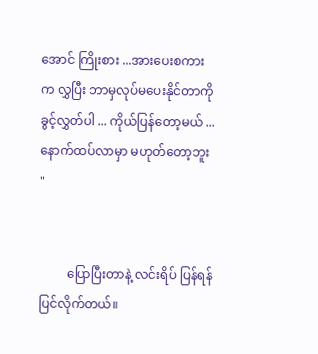အောင် ကြိုးစား ...အားပေးစကားက လွှပြီး ဘာမှလုပ်မပေးနိုင်တာကို ခွင့်လွှတ်ပါ ... ကိုယ်ပြန်တော့မယ် ... နောက်ထပ်လာမှာ မဟုတ်တော့ဘူး "


         ပြောပြီးတာနဲ့ လင်းရိပ် ပြန်ရန် ပြင်လိုက်တယ်။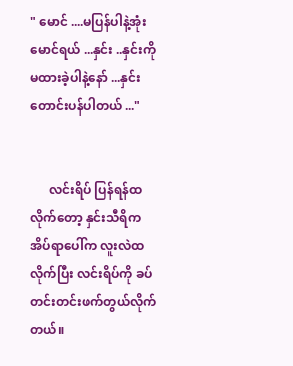" မောင် ....မပြန်ပါနဲ့အုံး မောင်ရယ် ...နှင်း ..နှင်းကို မထားခဲ့ပါနဲ့နော် ...နှင်းတောင်းပန်ပါတယ် ..."


      လင်းရိပ် ပြန်ရန်ထလိုက်တော့ နှင်းသီရိက အိပ်ရာပေါ်က လူးလဲထလိုက်ပြီး လင်းရိပ်ကို ခပ်တင်းတင်းဖက်တွယ်လိုက်တယ်။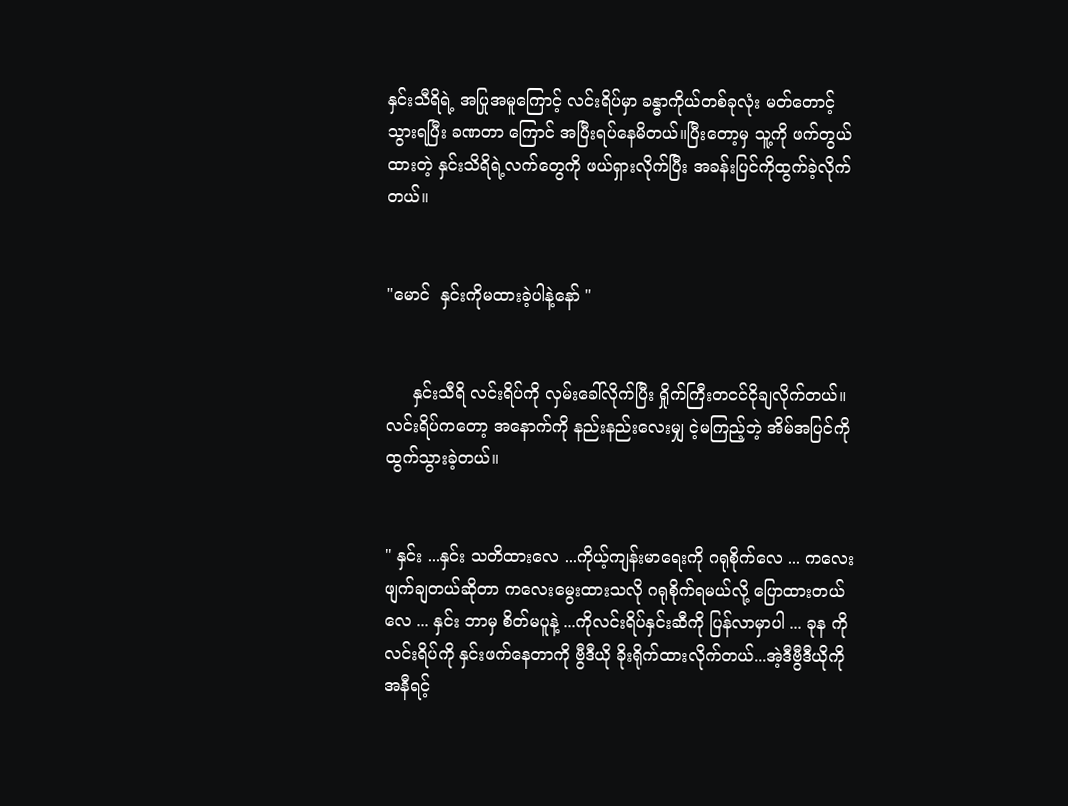နှင်းသီရိရဲ့ အပြုအမူကြောင့် လင်းရိပ်မှာ ခန္ဓာကိုယ်တစ်ခုလုံး မတ်တောင့်သွားရပြီး ခဏတာ ကြောင် အပြီးရပ်နေမိတယ်။ပြီးတော့မှ သူ့ကို ဖက်တွယ်ထားတဲ့ နှင်းသိရိရဲ့လက်တွေကို ဖယ်ရှားလိုက်ပြီး အခန်းပြင်ကိုထွက်ခဲ့လိုက်တယ်။


"မောင်  နှင်းကိုမထားခဲ့ပါနဲ့နော် "


     နှင်းသီရိ လင်းရိပ်ကို လှမ်းခေါ်လိုက်ပြီး ရှိုက်ကြီးတငင်ငိုချလိုက်တယ်။ လင်းရိပ်ကတော့ အနောက်ကို နည်းနည်းလေးမျှ ငဲ့မကြည့်ဘဲ့ အိမ်အပြင်ကို ထွက်သွားခဲ့တယ်။


" နှင်း ...နှင်း သတိထားလေ ...ကိုယ့်ကျန်းမာရေးကို ဂရုစိုက်လေ ... ကလေး ဖျက်ချတယ်ဆိုတာ ကလေးမွေးထားသလို ဂရုစိုက်ရမယ်လို့ ပြောထားတယ်လေ ... နှင်း ဘာမှ စိတ်မပူနဲ့ ...ကိုလင်းရိပ်နှင်းဆီကို ပြန်လာမှာပါ ... ခုန ကိုလင်းရိပ်ကို နှင်းဖက်နေတာကို ဗွီဒီယို ခိုးရိုက်ထားလိုက်တယ်...အဲ့ဒီဗွီဒီယိုကို အနီရင့်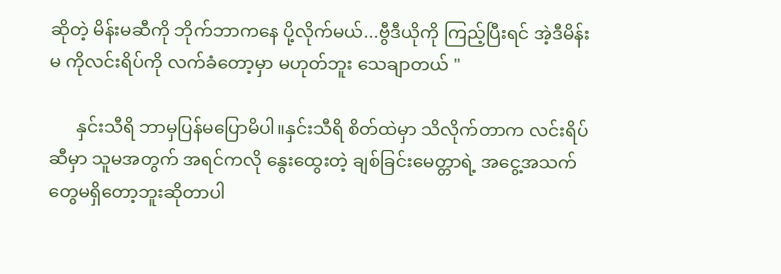ဆိုတဲ့ မိန်းမဆီကို ဘိုက်ဘာကနေ ပို့လိုက်မယ်...ဗွီဒီယိုကို ကြည့်ပြီးရင် အဲ့ဒီမိန်းမ ကိုလင်းရိပ်ကို လက်ခံတော့မှာ မဟုတ်ဘူး သေချာတယ် "

      နှင်းသီရိ ဘာမှပြန်မပြောမိပါ။နှင်းသီရိ စိတ်ထဲမှာ သိလိုက်တာက လင်းရိပ်ဆီမှာ သူမအတွက် အရင်ကလို နွေးထွေးတဲ့ ချစ်ခြင်းမေတ္တာရဲ့ အငွေ့အသက်တွေမရှိတော့ဘူးဆိုတာပါ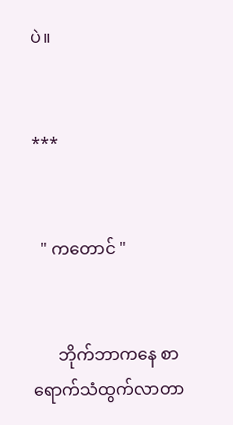ပဲ။


***


  " ကတောင် "


      ဘိုက်ဘာကနေ စာရောက်သံထွက်လာတာ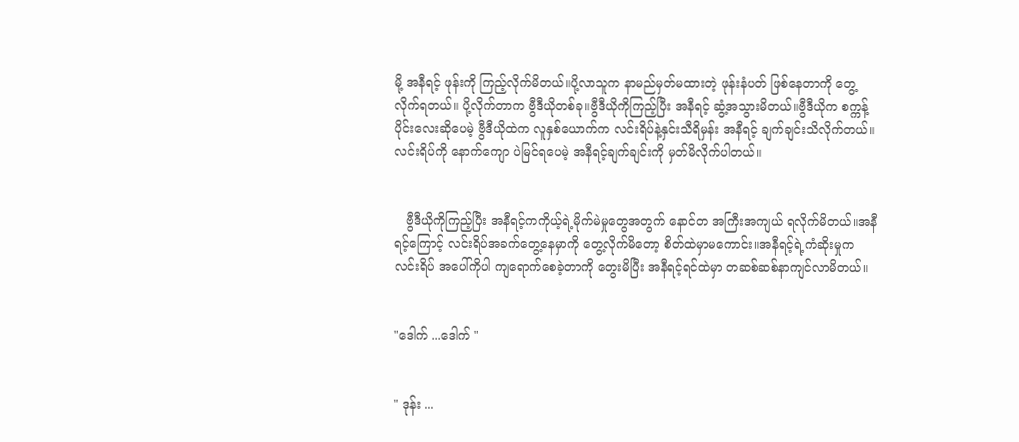မို့ အနီရင့် ဖုန်းကို ကြည့်လိုက်မိတယ်။ပို့လာသူက နာမည်မှတ်မထားတဲ့ ဖုန်းနံပတ် ဖြစ်နေတာကို တွေ့လိုက်ရတယ်။ ပို့လိုက်တာက ဗွီဒီယိုတစ်ခု။ဗွီဒီယိုကိုကြည့်ပြီး အနီရင့် ဆွံ့အသွားမိတယ်။ဗွီဒီယိုက စက္ကန့်ပိုင်းလေးဆိုပေမဲ့ ဗွီဒီယိုထဲက လူနှစ်ယောက်က လင်းရိပ်နဲ့နှင်းသီရိမှန်း အနီရင့် ချက်ချင်းသိလိုက်တယ်။ လင်းရိပ်ကို နောက်ကျော ပဲမြင်ရပေမဲ့ အနီရင့်ချက်ချင်းကို မှတ်မိလိုက်ပါတယ်။


   ဗွီဒီယိုကိုကြည့်ပြီး အနီရင့်ကကိုယ့်ရဲ့မိုက်မဲမှုတွေအတွက် နောင်တ အကြီးအကျယ် ရလိုက်မိတယ်။အနီရင့်ကြောင့် လင်းရိပ်အခက်တွေ့နေမှာကို တွေ့လိုက်မိတော့ စိတ်ထဲမှာမကောင်း။အနီရင့်ရဲ့ကံဆိုးမှုက လင်းရိပ် အပေါ်ကိုပါ ကျရောက်စေခဲ့တာကို တွေးမိပြီး အနီရင့်ရင်ထဲမှာ တဆစ်ဆစ်နာကျင်လာမိတယ်။


"ဒေါက် ...ဒေါက် "


" ဒုန်း ...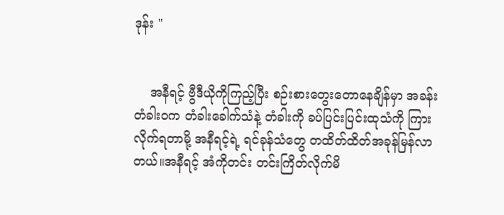ဒုန်း "


    အနီရင့် ဗွီဒီယိုကိုကြည့်ပြီး စဉ်းစားတွေးတောနေချိန်မှာ အခန်းတံခါး၀က တံခါးခေါက်သံနဲ့ တံခါးကို ခပ်ပြင်းပြင်းထုသံကို ကြားလိုက်ရတာမို့ အနီရင့်ရဲ့ ရင်ခုန်သံတွေ တထိတ်ထိတ်အခုန်မြန်လာတယ်။အနီရင့် အံကိုတင်း တင်းကြိတ်လိုက်မိ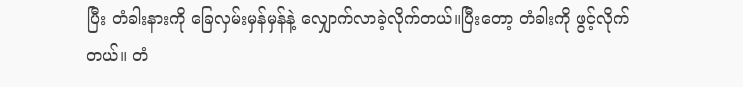ပြီး တံခါးနားကို ခြေလှမ်းမှန်မှန်နဲ့ လျှောက်လာခဲ့လိုက်တယ်။ပြီးတော့ တံခါးကို ဖွင့်လိုက်တယ်။ တံ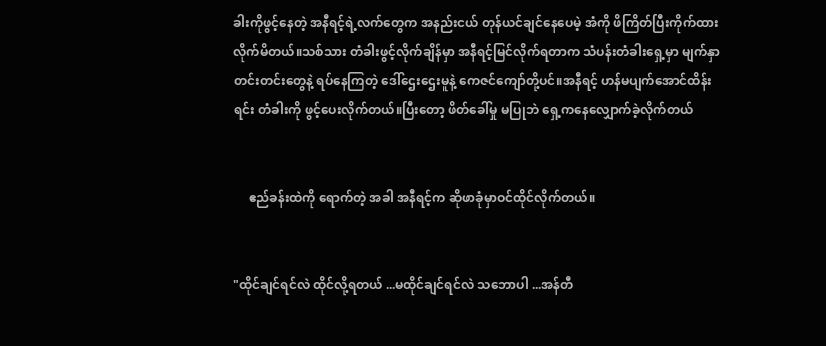ခါးကိုဖွင့်နေတဲ့ အနီရင့်ရဲ့လက်တွေက အနည်းငယ် တုန်ယင်ချင်နေပေမဲ့ အံကို ဖိကြိတ်ပြီးကိုက်ထားလိုက်မိတယ်။သစ်သား တံခါးဖွင့်လိုက်ချိန်မှာ အနီရင့်မြင်လိုက်ရတာက သံပန်းတံခါးရှေ့မှာ မျက်နှာတင်းတင်းတွေနဲ့ ရပ်နေကြတဲ့ ဒေါ်ဌေးဌေးမူနဲ့ ကေဇင်ကျော်တို့ပင်။အနီရင့် ဟန်မပျက်အောင်ထိန်းရင်း တံခါးကို ဖွင့်ပေးလိုက်တယ်။ပြီးတော့ ဖိတ်ခေါ်မှု မပြုဘဲ ရှေ့ကနေလျှောက်ခဲ့လိုက်တယ်


     ဧည်ခန်းထဲကို ရောက်တဲ့ အခါ အနီရင့်က ဆိုဖာခုံမှာဝင်ထိုင်လိုက်တယ်။


"ထိုင်ချင်ရင်လဲ ထိုင်လို့ရတယ် ...မထိုင်ချင်ရင်လဲ သဘောပါ ...အန်တီ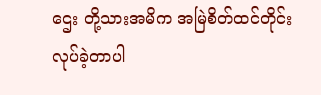ဌေး တို့သားအမိက အမြဲစိတ်ထင်တိုင်း လုပ်ခဲ့တာပါ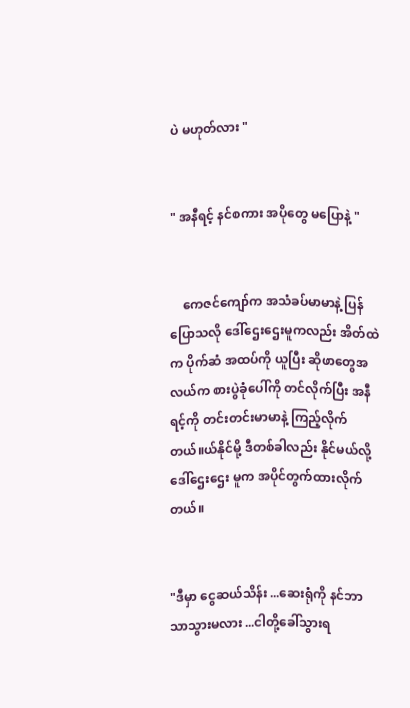ပဲ မဟုတ်လား "


" အနီရင့် နင်စကား အပိုတွေ မပြောနဲ့ "


    ကေဇင်ကျော်က အသံခပ်မာမာနဲ့ ပြန်ပြောသလို ဒေါ်ဌေးဌေးမူကလည်း အိတ်ထဲက ပိုက်ဆံ အထပ်ကို ယူပြီး ဆိုဖာတွေအလယ်က စားပွဲခုံပေါ်ကို တင်လိုက်ပြီး အနီရင့်ကို တင်းတင်းမာမာနဲ့ ကြည့်လိုက်တယ်။ယ်နိုင်မို့ ဒီတစ်ခါလည်း နိုင်မယ်လို့ ဒေါ်ဌေးဌေး မူက အပိုင်တွက်ထားလိုက်တယ်။


"ဒီမှာ ငွေဆယ်သိန်း ...ဆေးရုံကို နင်ဘာသာသွားမလား ...ငါတို့ခေါ်သွားရ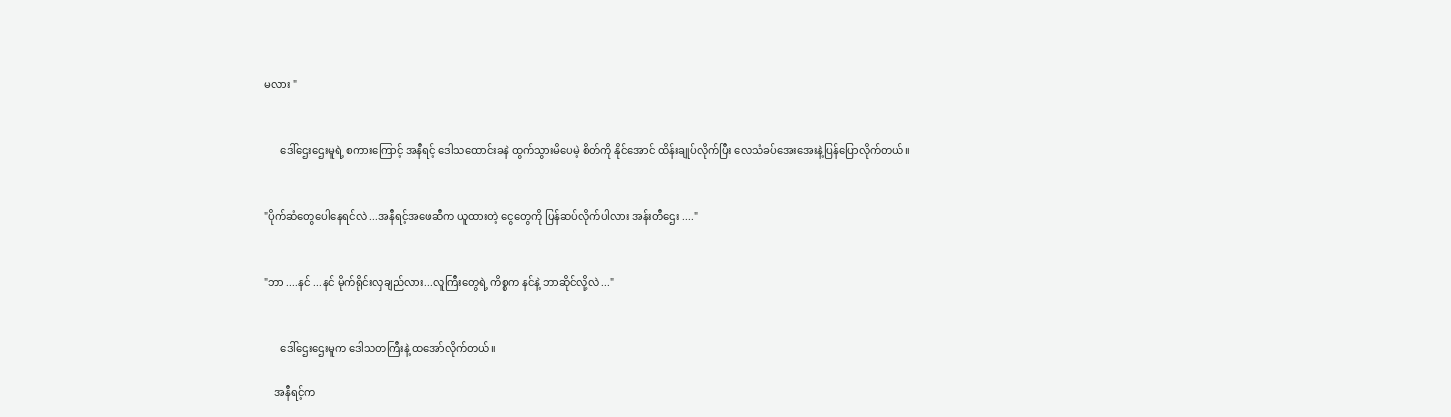မလား "


      ဒေါ်ဌေးဌေးမူရဲ့ စကားကြောင့် အနီရင့် ဒေါသထောင်းခနဲ ထွက်သွားမိပေမဲ့ စိတ်ကို နိုင်အောင် ထိန်းချုပ်လိုက်ပြီး လေသံခပ်အေးအေးနဲ့ပြန်ပြောလိုက်တယ်။


"ပိုက်ဆံတွေပေါနေရင်လဲ ...အနီရင့်အဖေဆီက ယူထားတဲ့ ငွေတွေကို ပြန်ဆပ်လိုက်ပါလား အန်းတီဌေး ...."


"ဘာ ....နင် ...နင် မိုက်ရိုင်းလှချည်လား...လူကြီးတွေရဲ့ ကိစ္စက နင်နဲ့ ဘာဆိုင်လို့လဲ ..."


      ဒေါ်ဌေးဌေးမူက ဒေါသတကြီးနဲ့ ထအော်လိုက်တယ်။

    အနီရင့်က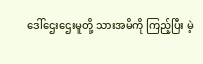ဒေါ်ဌေးဌေးမူတို့ သားအမိကို ကြည့်ပြီး မဲ့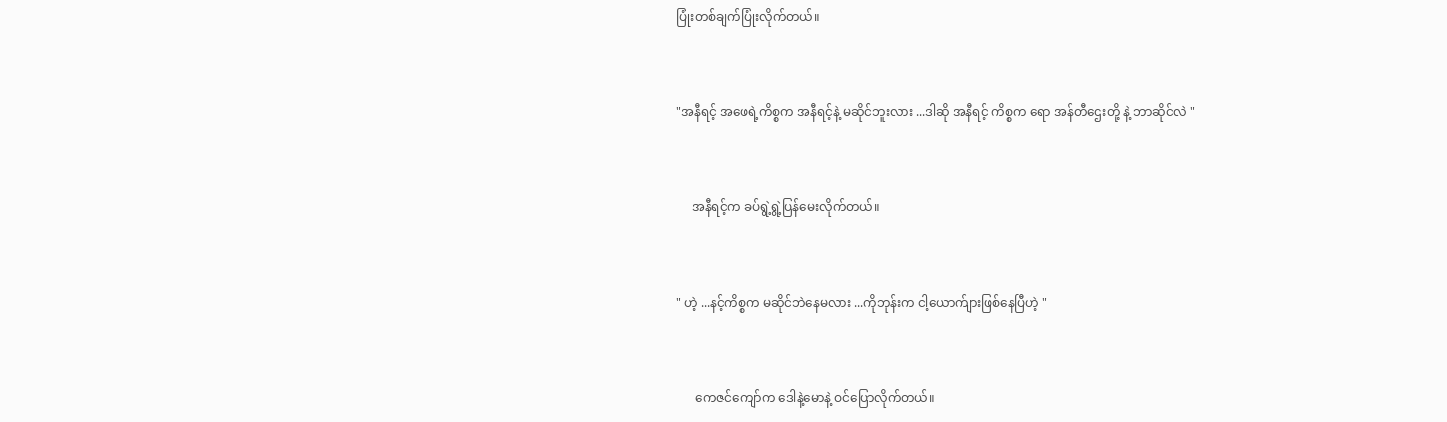ပြုံးတစ်ချက်ပြုံးလိုက်တယ်။


"အနီရင့် အဖေရဲ့ကိစ္စက အနီရင့်နဲ့ မဆိုင်ဘူးလား ...ဒါဆို အနီရင့် ကိစ္စက ရော အန်တီဌေးတို့ နဲ့ ဘာဆိုင်လဲ "


     အနီရင့်က ခပ်ရွဲ့ရွဲ့ပြန်မေးလိုက်တယ်။


" ဟဲ့ ...နင့်ကိစ္စက မဆိုင်ဘဲနေမလား ...ကိုဘုန်းက ငါ့ယောက်ျားဖြစ်နေပြီဟဲ့ "


      ကေဇင်ကျော်က ဒေါနဲ့မောနဲ့ ဝင်ပြောလိုက်တယ်။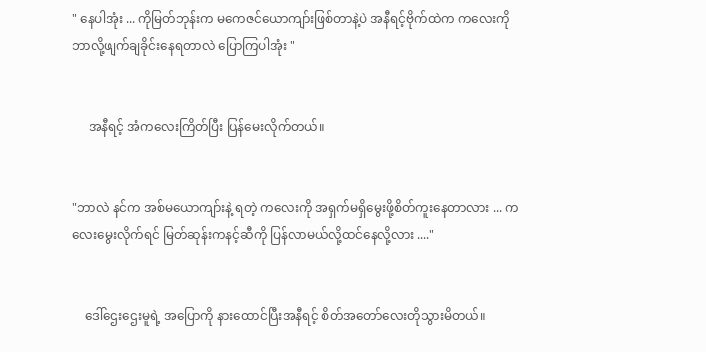" နေပါအုံး ... ကိုမြတ်ဘုန်းက မကေဇင်ယောကျာ်းဖြစ်တာနဲ့ပဲ အနီရင့်ဗိုက်ထဲက ကလေးကို ဘာလို့ဖျက်ချခိုင်းနေရတာလဲ ပြောကြပါအုံး "


     အနီရင့် အံကလေးကြိတ်ပြီး ပြန်မေးလိုက်တယ်။


"ဘာလဲ နင်က အစ်မယောကျာ်းနဲ့ ရတဲ့ ကလေးကို အရှက်မရှိမွေးဖို့စိတ်ကူးနေတာလား ... ကလေးမွေးလိုက်ရင် မြတ်ဆုန်းကနင့်ဆီကို ပြန်လာမယ်လို့ထင်နေလို့လား ...."


    ဒေါ်ဌေးဌေးမူရဲ့ အပြောကို နားထောင်ပြီးအနီရင့် စိတ်အတော်လေးတိုသွားမိတယ်။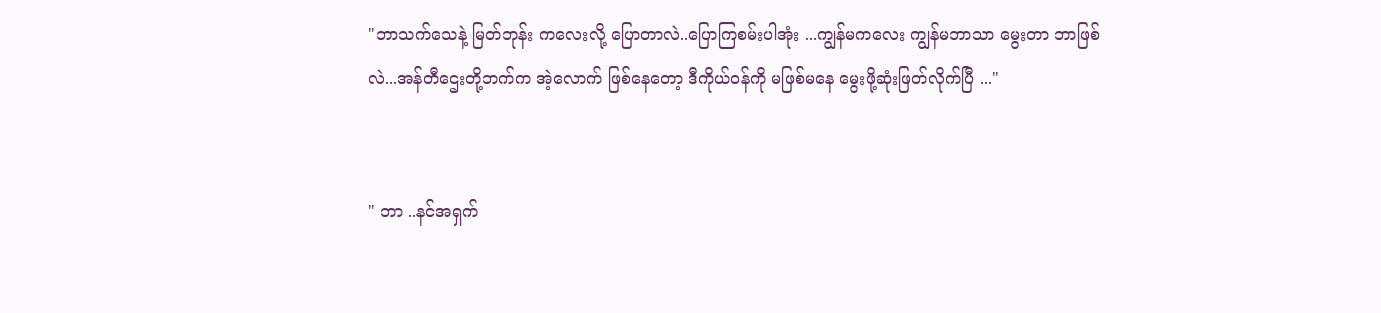"ဘာသက်သေနဲ့ မြတ်ဘုန်း ကလေးလို့ ပြောတာလဲ..ပြောကြစမ်းပါအုံး ...ကျွန်မကလေး ကျွန်မဘာသာ မွေးတာ ဘာဖြစ်လဲ...အန်တီဌေးတို့ဘက်က အဲ့လောက် ဖြစ်နေတော့ ဒီကိုယ်ဝန်ကို မဖြစ်မနေ မွေးဖို့ဆုံးဖြတ်လိုက်ပြီ ..."


" ဘာ ..နင်အရှက်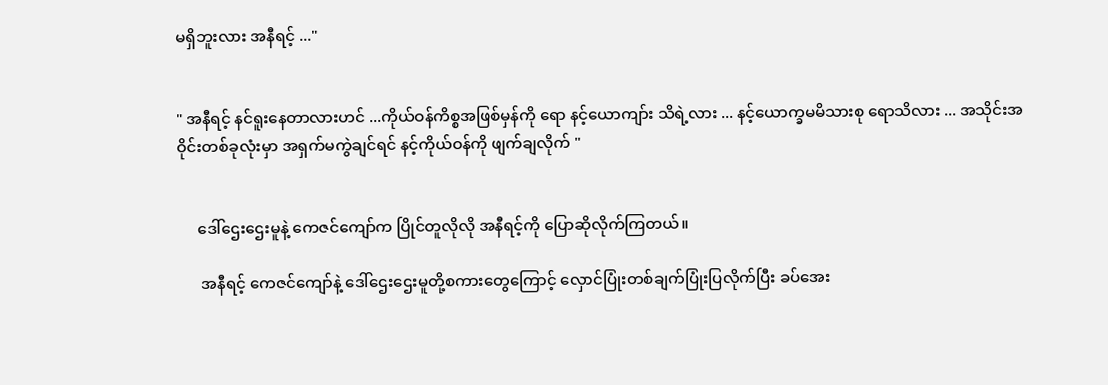မရှိဘူးလား အနီရင့် ..."


" အနီရင့် နင်ရူးနေတာလားဟင် ...ကိုယ်ဝန်ကိစ္စအဖြစ်မှန်ကို ရော နင့်ယောကျာ်း သိရဲ့လား ... နင့်ယောက္ခမမိသားစု ရောသိလား ... အသိုင်းအဝိုင်းတစ်ခုလုံးမှာ အရှက်မကွဲချင်ရင် နင့်ကိုယ်ဝန်ကို ဖျက်ချလိုက် "


     ဒေါ်ဌေးဌေးမူနဲ့ ကေဇင်ကျော်က ပြိုင်တူလိုလို အနီရင့်ကို ပြောဆိုလိုက်ကြတယ်။

      အနီရင့် ကေဇင်ကျော်နဲ့ ဒေါ်ဌေးဌေးမူတို့စကားတွေကြောင့် လှောင်ပြုံးတစ်ချက်ပြုံးပြလိုက်ပြီး ခပ်အေး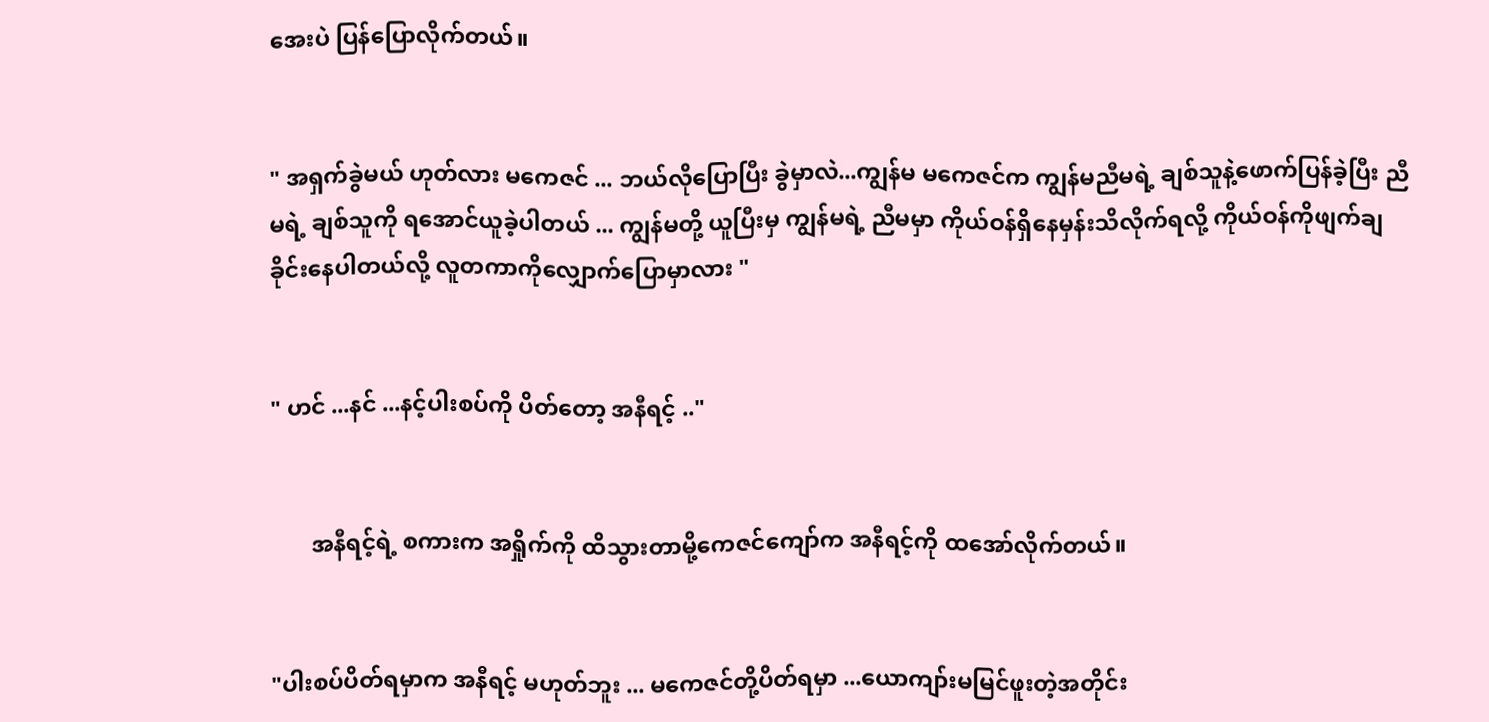အေးပဲ ပြန်ပြောလိုက်တယ်။


" အရှက်ခွဲမယ် ဟုတ်လား မကေဇင် ... ဘယ်လိုပြောပြီး ခွဲမှာလဲ...ကျွန်မ မကေဇင်က ကျွန်မညီမရဲ့ ချစ်သူနဲ့ဖောက်ပြန်ခဲ့ပြီး ညီမရဲ့ ချစ်သူကို ရအောင်ယူခဲ့ပါတယ် ... ကျွန်မတို့ ယူပြီးမှ ကျွန်မရဲ့ ညီမမှာ ကိုယ်ဝန်ရှိနေမှန်းသိလိုက်ရလို့ ကိုယ်ဝန်ကိုဖျက်ချခိုင်းနေပါတယ်လို့ လူတကာကိုလျှောက်ပြောမှာလား "


" ဟင် ...နင် ...နင့်ပါးစပ်ကို ပိတ်တော့ အနီရင့် .."


       အနီရင့်ရဲ့ စကားက အရှိုက်ကို ထိသွားတာမို့ကေဇင်ကျော်က အနီရင့်ကို ထအော်လိုက်တယ်။


"ပါးစပ်ပိတ်ရမှာက အနီရင့် မဟုတ်ဘူး ... မကေဇင်တို့ပိတ်ရမှာ ...ယောကျာ်းမမြင်ဖူးတဲ့အတိုင်း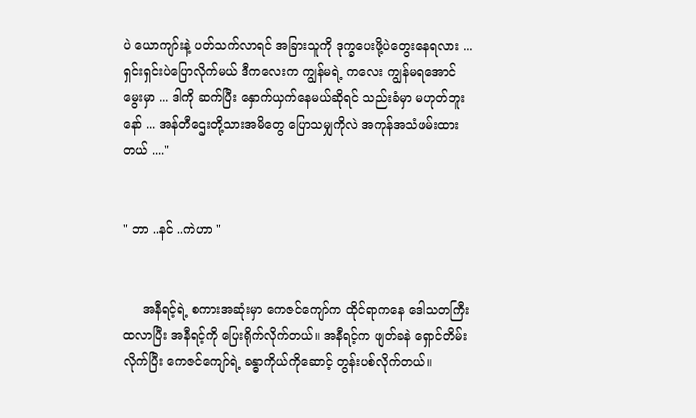ပဲ ယောကျာ်းနဲ့ ပတ်သက်လာရင် အခြားသူကို ဒုက္ခပေးဖို့ပဲတွေးနေရလား ...ရှင်းရှင်းပဲပြောလိုက်မယ် ဒီကလေးက ကျွန်မရဲ့ ကလေး ကျွန်မရအောင် မွေးမှာ ... ဒါကို ဆက်ပြီး နှောက်ယှက်နေမယ်ဆိုရင် သည်းခံမှာ မဟုတ်ဘူးနော် ... အန်တီဌေးတို့သားအမိတွေ ပြောသမျှကိုလဲ အကုန်အသံဖမ်းထားတယ် ...."


" ဘာ ..နင် ..ကဲဟာ "


     အနီရင့်ရဲ့ စကားအဆုံးမှာ ကေဇင်ကျော်က ထိုင်ရာကနေ ဒေါသတကြီး ထလာပြီး အနီရင့်ကို ပြေးရိုက်လိုက်တယ်။ အနီရင့်က ဖျတ်ခနဲ ရှောင်တိမ်းလိုက်ပြီး ကေဇင်ကျော်ရဲ့ ခန္ဓာကိုယ်ကိုဆောင့် တွန်းပစ်လိုက်တယ်။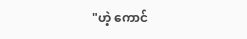"ဟဲ့ ကောင်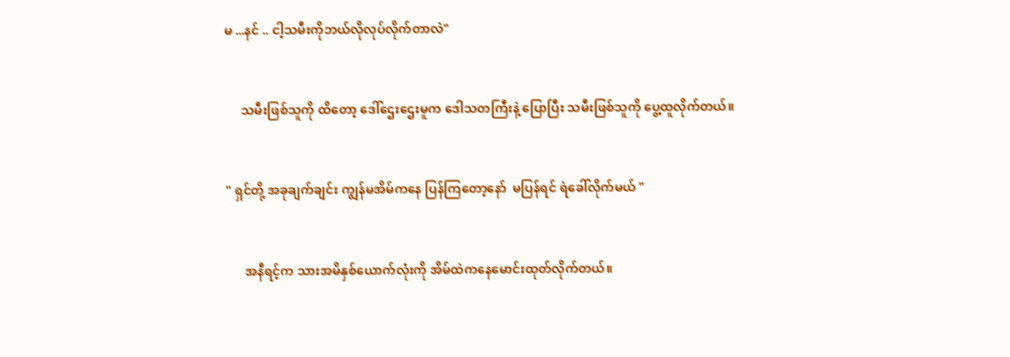မ ...နင် .. ငါ့သမီးကိုဘယ်လိုလုပ်လိုက်တာလဲ"


     သမီးဖြစ်သူကို ထိတော့ ဒေါ်ဌေးဌေးမူက ဒေါသတကြီးနဲ့ ပြောပြီး သမီးဖြစ်သူကို ပွေ့ထူလိုက်တယ်။


" ရှင်တို့ အခုချက်ချင်း ကျွန်မအိမ်ကနေ ပြန်ကြတော့နော်  မပြန်ရင် ရဲခေါ်လိုက်မယ် "


      အနီရင့်က သားအမိနှစ်ယောက်လုံးကို အိမ်ထဲကနေမောင်းထုတ်လိုက်တယ်။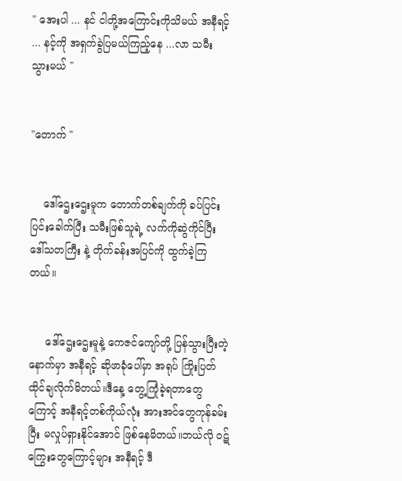" အေးပါ ... နင် ငါတို့အကြောင်းကိုသိမယ် အနီရင့် ... နင့်ကို အရှက်ခွဲပြမယ်ကြည့်နေ ...လာ သမီး သွားမယ် "


"တောက် "


    ဒေါ်ဌေးဌေးမူက တောက်တစ်ချက်ကို ခပ်ပြင်းပြင်းခေါက်ပြီး သမီးဖြစ်သူရဲ့ လက်ကိုဆွဲကိုင်ပြီး ဒေါ်သတကြီး နဲ့ တိုက်ခန်းအပြင်ကို ထွက်ခဲ့ကြတယ်။


     ဒေါ်ဌေးဌေးမူနဲ့ ကေဇင်ကျော်တို့ ပြန်သွားပြီးတဲ့နောက်မှာ အနီရင့် ဆိုဖာခုံပေါ်မှာ အရုပ် ကြိုးပြတ် ထိုင်ချလိုက်မိတယ်။ဒီနေ့ တွေ့ကြုံခဲ့ရတာတွေကြောင့် အနီရင့်တစ်ကိုယ်လုံး အားအင်တွေကုန်ခမ်းပြီး မလှုပ်ရှားနိုင်အောင် ဖြစ်နေမိတယ်။ဘယ်လို ဝဋ်ကြွေးတွေကြောင့်များ အနီရင့် ဒီ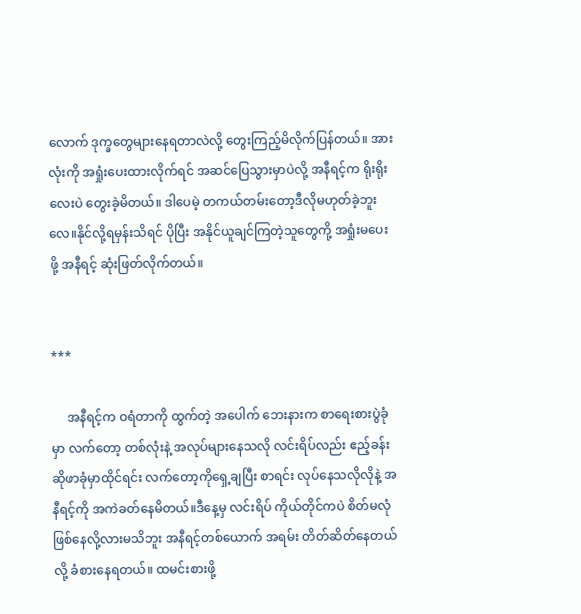လောက် ဒုက္ခတွေများနေရတာလဲလို့ တွေးကြည့်မိလိုက်ပြန်တယ်။ အားလုံးကို အရှုံးပေးထားလိုက်ရင် အဆင်ပြေသွားမှာပဲလို့ အနီရင့်က ရိုးရိုးလေးပဲ တွေးခဲ့မိတယ်။ ဒါပေမဲ့ တကယ်တမ်းတော့ဒီလိုမဟုတ်ခဲ့ဘူးလေ။နိုင်လို့ရမှန်းသိရင် ပိုပြီး အနိုင်ယူချင်ကြတဲ့သူတွေကို့ အရှုံးမပေးဖို့ အနီရင့် ဆုံးဖြတ်လိုက်တယ်။


***

     အနီရင့်က ဝရံတာကို ထွက်တဲ့ အပေါက် ဘေးနားက စာရေးစားပွဲခုံမှာ လက်တော့ တစ်လုံးနဲ့ အလုပ်များနေသလို လင်းရိပ်လည်း ဧည့်ခန်းဆိုဖာခုံမှာထိုင်ရင်း လက်တော့ကိုရှေ့ချပြီး စာရင်း လုပ်နေသလိုလိုနဲ့ အနီရင့်ကို အကဲခတ်နေမိတယ်။ဒီနေ့မှ လင်းရိပ် ကိုယ်တိုင်ကပဲ စိတ်မလုံဖြစ်နေလို့လားမသိဘူး အနီရင့်တစ်ယောက် အရမ်း တိတ်ဆိတ်နေတယ်လို့ ခံစားနေရတယ်။ ထမင်းစားဖို့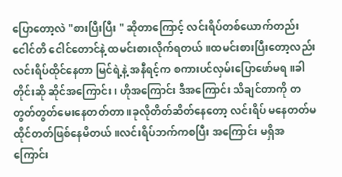ပြောတော့လဲ "စားပြီးပြီး " ဆိုတာကြောင့် လင်းရိပ်တစ်ယောက်တည်း ငေါင်တိ ငေါင်တောင်နဲ့ ထမင်းစားလိုက်ရတယ်။ထမင်းစားပြီးတော့လည်း လင်းရိပ်ထိုင်နေတာ မြင်ရဲ့နဲ့ အနီရင့်က စကားပင်လှမ်းပြောဖော်မရ။ခါတိုင်းဆို ဆိုင်အကြောင်း ၊ ဟိုအကြောင်း ဒီအကြောင်း သိချင်တာကို တတွတ်တွတ်မေးနေတတ်တာ ။ခုလိုတိတ်ဆိတ်နေတော့ လင်းရိပ် မနေတတ်မထိုင်တတ်ဖြစ်နေမိတယ် ။လင်းရိပ်ဘက်ကစပြီး အကြောင်း မရှိအကြောင်း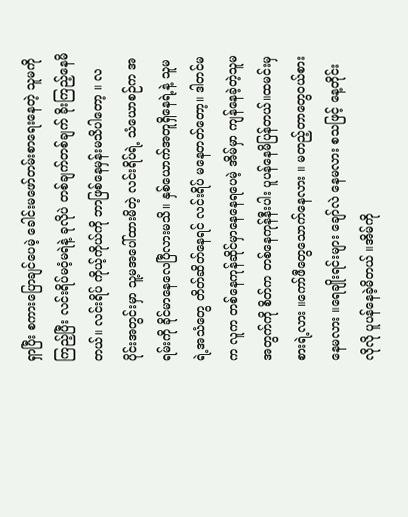ရှာပြီး စကားပြောချင်ပေမဲ့ ခေါင်းမဖော်တမ်းစာရေးနေတဲ့ သူမကို ကြည့်ပြီး လင်းရိပ်မဝံ့မရဲနဲ့ ခုလိုပဲ တစ်ချက်တစ်ချက် ခိုးကြည့်နေမိတယ်။ လင်းရိပ် ကိုယ့်ကိုယ်ကို ဘာဖြစ်နေမှန်းမသိပါတော့ ။ လပိုင်းအတွင်းမှာ သူ့မအပေါ်ထားမိတဲ့ လင်းရိပ်ရဲ့ သံယောစဉ်က အရမ်းကို ခိုင်မာနေလေပြီလားမသိ။ နှစ်ယောက်အတူရှိနေရဲ့နဲ့ သူမရဲ့အသံတွေ တိတ်ဆိတ်နေရင် လင်းရိပ် မနေတတ်တော့။ ဒါတင်မက လူက တစ်နေကုန်ဆိုင်မှာနေနေရပေမဲ့ အိမ်မှာ ကျန်နေခဲ့တဲ့သူမအတွက်ကို စိတ်က တစ်နေကုန်နီးပါး ပူပန်နေမိပြန်တယ်။ထမင်းမှ စားရဲ့လား ။ကော်ဖီတွေသောက်နေလား ။ မတည့်တာတွေဝယ်စားနေမလား ။ရေချိုးရင်းများ ချော်လဲ နေမလား စသဖြင့် နေ့တိုင်းလိုလို ပူပန်နေခဲ့မိတယ် ။အိမ်ကို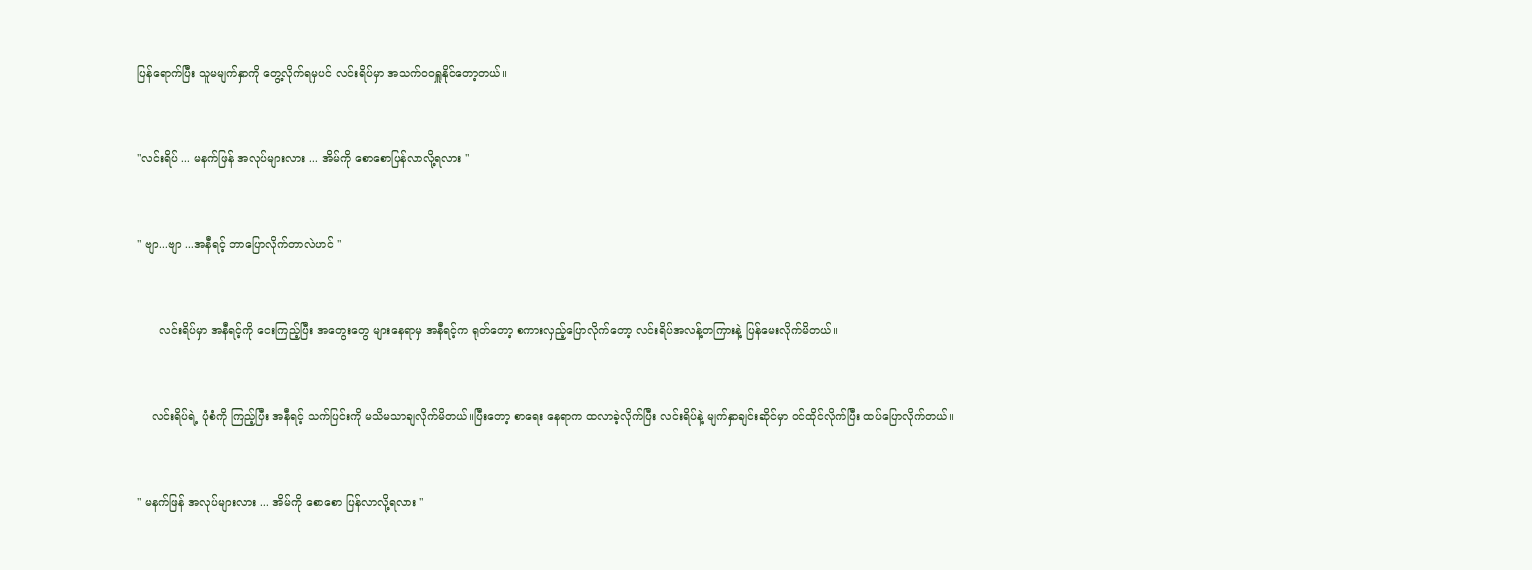ပြန်ရောက်ပြီး သူမမျက်နှာကို တွေ့လိုက်ရမှပင် လင်းရိပ်မှာ အသက်၀၀ရှူနိုင်တော့တယ်။


"လင်းရိပ် ... မနက်ဖြန် အလုပ်များလား ... အိမ်ကို စောစောပြန်လာလို့ရလား "


" ဗျာ...ဗျာ ...အနီရင့် ဘာပြောလိုက်တာလဲဟင် "


      လင်းရိပ်မှာ အနီရင့်ကို ငေးကြည့်ပြီး အတွေးတွေ များနေရာမှ အနီရင့်က ရုတ်တော့ စကားလှည့်ပြောလိုက်တော့ လင်းရိပ်အလန့်တကြားနဲ့ ပြန်မေးလိုက်မိတယ်။


    လင်းရိပ်ရဲ့ ပုံစံကို ကြည့်ပြီး အနီရင့် သက်ပြင်းကို မသိမသာချလိုက်မိတယ်။ပြီးတော့ စာရေး နေရာက ထလာခဲ့လိုက်ပြီး လင်းရိပ်နဲ့ မျက်နှာချင်းဆိုင်မှာ ၀င်ထိုင်လိုက်ပြီး ထပ်ပြောလိုက်တယ်။


" မနက်ဖြန် အလုပ်များလား ... အိမ်ကို စောစော ပြန်လာလို့ရလား "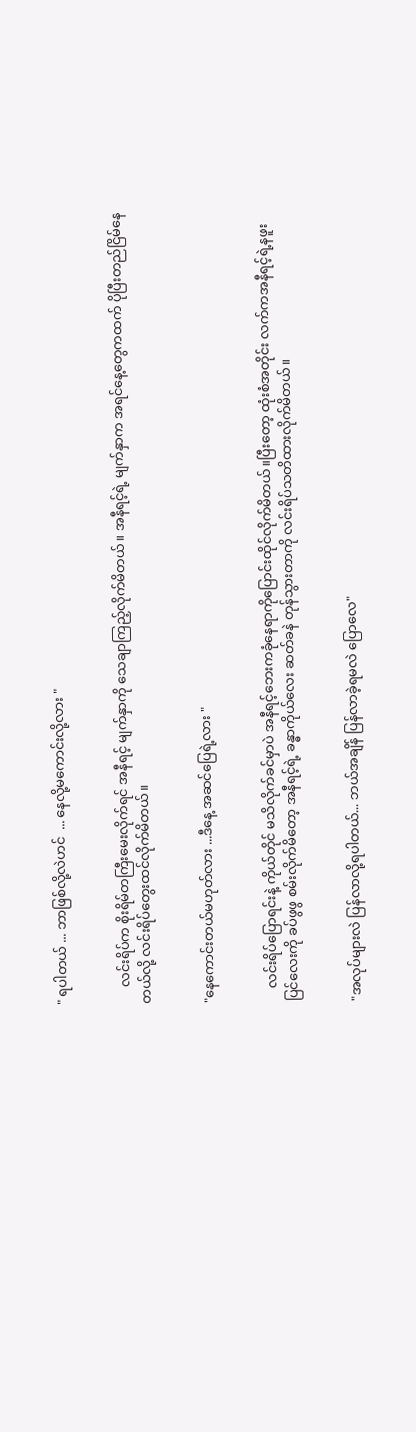" ရပါတယ် ... ဘာဖြစ်လို့လဲဟင်  ... နေလို့မကောင်းလို့လား "


     လင်းရိပ်က စိုးရိမ်တကြီးမေးလိုက်ရင် အနီရင့် မျက်နှာကို သေချာကြည့်လိုက်မိတယ်။ အနီရင့်ရဲ့ မျက်နှာက အရင်နေ့တွေကထက် ပိုပြီးတည်ငြိမ်နေတယ်လို့ လင်းရိပ်တွေးထင်လိုက်မိတယ်။


"နေကောင်းတယ်မဟုတ်လား ...ဒီနေ့ အဆင်ပြေရဲ့လား "


    လင်းရိပ်ပြောရင်းနဲ့ ကိုယ်တိုင် မသိလိုက်ခင်မှာပဲ အနီရင့်ဘေးကခုံနေရာကိုပြောင်းထိုင်လိုက်မိတယ်။ပြီးတော့ ထုံးစံအတိုင်း လက်ကအနီရင့်ရဲ့နဖူးပြင်လေးကို ခပ်ဖွဖွ စမ်းလိုက်မိတော့ အနီရင့်ရဲ့ ခန္ဓာကိုယ်လေး ဆတ်ခနဲ တုန်သွားတာကို လင်းရိပ်သတိထားလိုက်မိတယ်။


"အလုပ်များလဲ ပြန်လာလို့ရပါတယ်... ဘယ်အချိန် ပြန်လာခဲ့ရမလဲ ပြောလေ"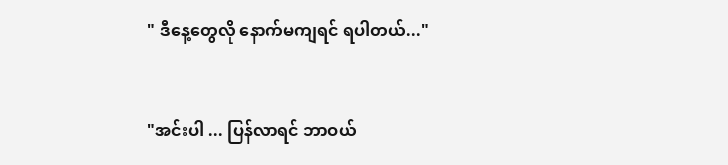" ဒီနေ့တွေလို နောက်မကျရင် ရပါတယ်..."


"အင်းပါ ... ပြန်လာရင် ဘာဝယ်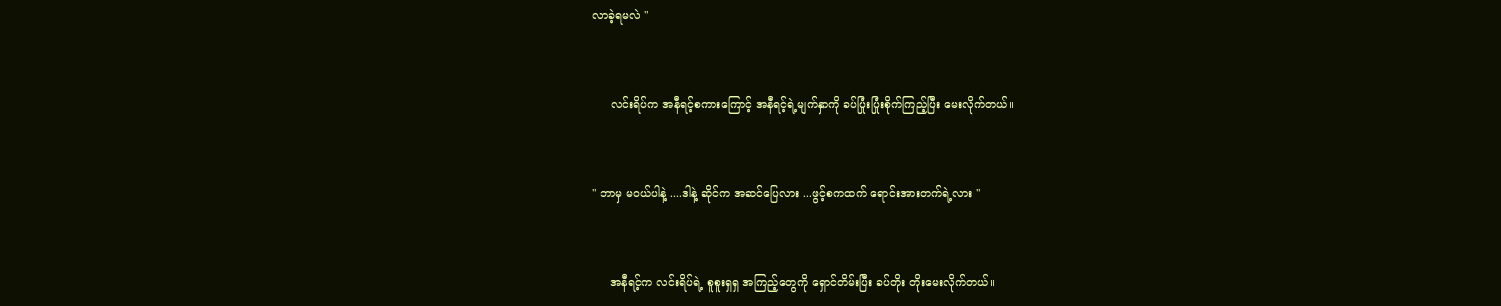လာခဲ့ရမလဲ "


     လင်းရိပ်က အနီရင့်စကားကြောင့် အနီရင့်ရဲ့မျက်နှာကို ခပ်ပြုံးပြုံးစိုက်ကြည့်ပြီး မေးလိုက်တယ်။


" ဘာမှ မ၀ယ်ပါနဲ့ ....ဒါနဲ့ ဆိုင်က အဆင်ပြေလား ...ဖွင့်စကထက် ရောင်းအားတက်ရဲ့လား "


     အနီရင့်က လင်းရိပ်ရဲ့ စူစူးရှရှ အကြည့်တွေကို ရှောင်တိမ်းပြီး ခပ်တိုး တိုးမေးလိုက်တယ်။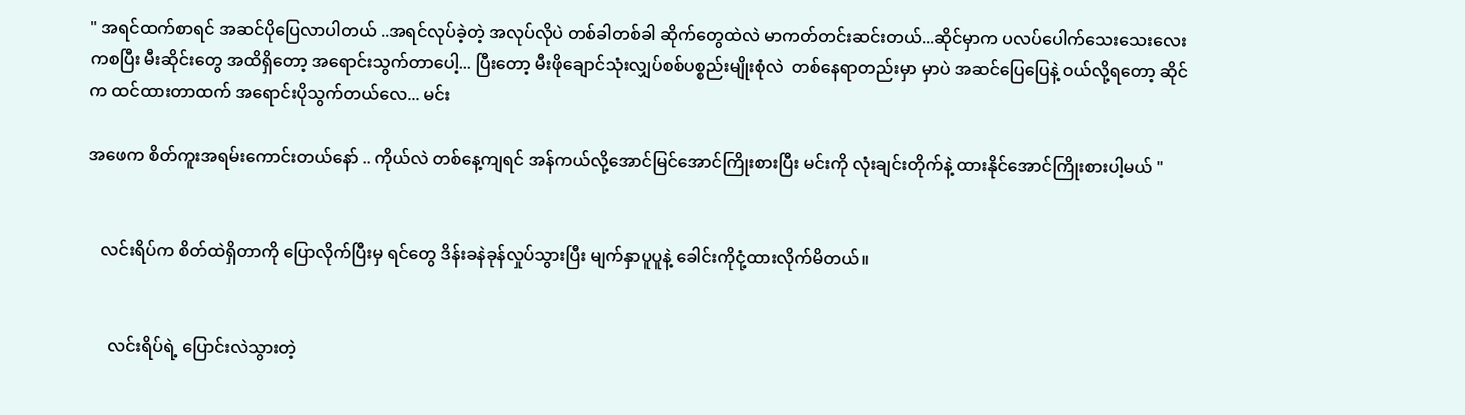" အရင်ထက်စာရင် အဆင်ပိုပြေလာပါတယ် ..အရင်လုပ်ခဲ့တဲ့ အလုပ်လိုပဲ တစ်ခါတစ်ခါ ဆိုက်တွေထဲလဲ မာကတ်တင်းဆင်းတယ်...ဆိုင်မှာက ပလပ်ပေါက်သေးသေးလေးကစပြီး မီးဆိုင်းတွေ အထိရှိတော့ အရောင်းသွက်တာပေါ့... ပြီးတော့ မီးဖိုချောင်သုံးလျှပ်စစ်ပစ္စည်းမျိုးစုံလဲ  တစ်နေရာတည်းမှာ မှာပဲ အဆင်ပြေပြေနဲ့ ဝယ်လို့ရတော့ ဆိုင်က ထင်ထားတာထက် အရောင်းပိုသွက်တယ်လေ... မင်း

အဖေက စိတ်ကူးအရမ်းကောင်းတယ်နော် .. ကိုယ်လဲ တစ်နေ့ကျရင် အန်ကယ်လို့အောင်မြင်အောင်ကြိုးစားပြီး မင်းကို လုံးချင်းတိုက်နဲ့ ထားနိုင်အောင်ကြိုးစားပါ့မယ် "


   လင်းရိပ်က စိတ်ထဲရှိတာကို ပြောလိုက်ပြီးမှ ရင်တွေ ဒိန်းခနဲခုန်လှုပ်သွားပြီး မျက်နှာပူပူနဲ့ ခေါင်းကိုငုံ့ထားလိုက်မိတယ်။


     လင်းရိပ်ရဲ့ ပြောင်းလဲသွားတဲ့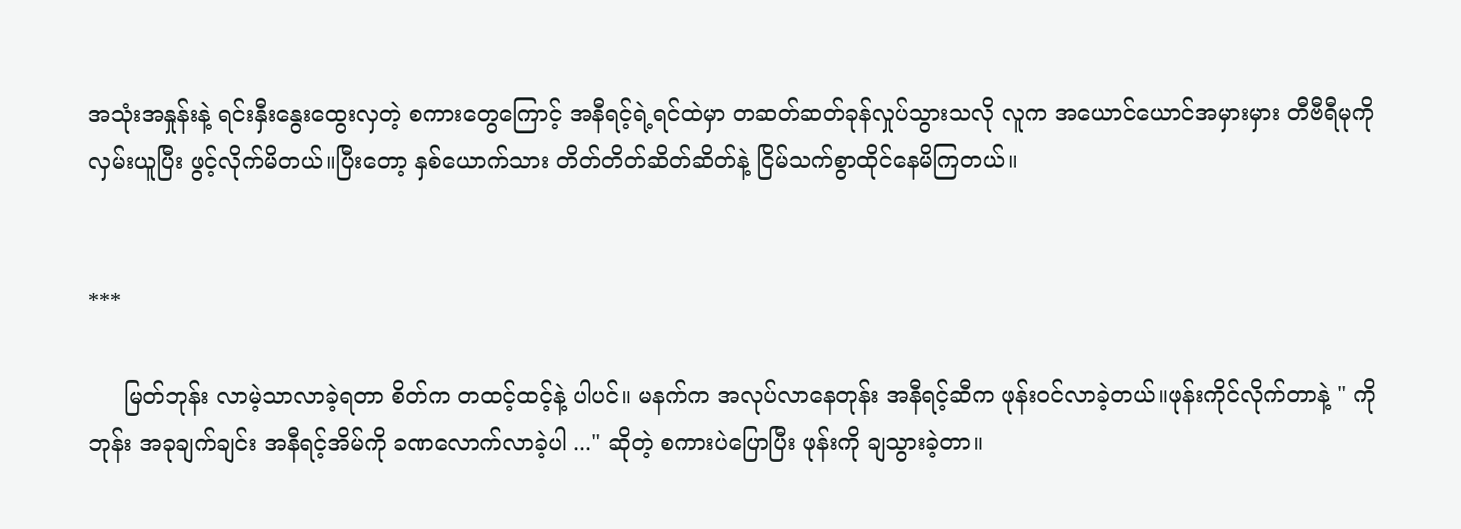အသုံးအနှုန်းနဲ့ ရင်းနှီးနွေးထွေးလှတဲ့ စကားတွေကြောင့် အနီရင့်ရဲ့ရင်ထဲမှာ တဆတ်ဆတ်ခုန်လှုပ်သွားသလို လူက အယောင်ယောင်အမှားမှား တီဗီရီမုကို လှမ်းယူပြီး ဖွင့်လိုက်မိတယ်။ပြီးတော့ နှစ်ယောက်သား တိတ်တိတ်ဆိတ်ဆိတ်နဲ့ ငြိမ်သက်စွာထိုင်နေမိကြတယ်။


***

     မြတ်ဘုန်း လာမဲ့သာလာခဲ့ရတာ စိတ်က တထင့်ထင့်နဲ့ ပါပင်။ မနက်က အလုပ်လာနေတုန်း အနီရင့်ဆီက ဖုန်းဝင်လာခဲ့တယ်။ဖုန်းကိုင်လိုက်တာနဲ့ " ကိုဘုန်း အခုချက်ချင်း အနီရင့်အိမ်ကို ခဏလောက်လာခဲ့ပါ ..." ဆိုတဲ့ စကားပဲပြောပြီး ဖုန်းကို ချသွားခဲ့တာ။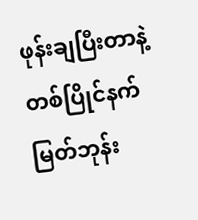ဖုန်းချပြီးတာနဲ့ တစ်ပြိုင်နက် မြတ်ဘုန်း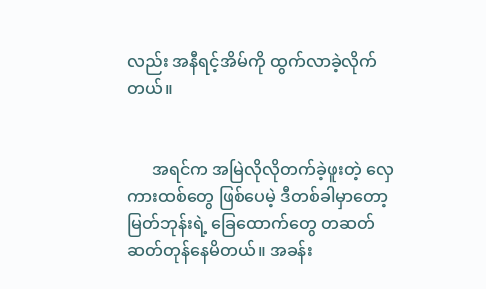လည်း အနီရင့်အိမ်ကို ထွက်လာခဲ့လိုက်တယ်။


      အရင်က အမြဲလိုလိုတက်ခဲ့ဖူးတဲ့ လှေကားထစ်တွေ ဖြစ်ပေမဲ့ ဒီတစ်ခါမှာတော့ မြတ်ဘုန်းရဲ့ ခြေထောက်တွေ တဆတ်ဆတ်တုန်နေမိတယ်။ အခန်း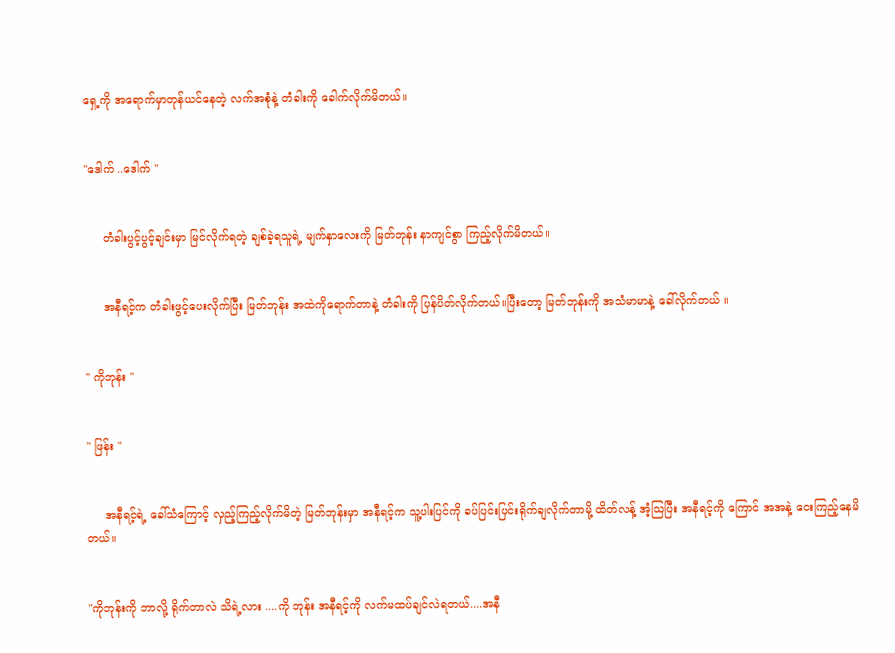ရှေ့ကို အရောက်မှာတုန်ယင်နေတဲ့ လက်အစုံနဲ့ တံခါးကို ခေါက်လိုက်မိတယ်။


"ဒေါက် ..ဒေါက် "


     တံခါးပွင့်ပွင့်ချင်းမှာ မြင်လိုက်ရတဲ့ ချစ်ခဲ့ရသူရဲ့ မျက်နှာလေးကို မြတ်ဘုန်း နာကျင်စွာ ကြည့်လိုက်မိတယ်။


     အနီရင့်က တံခါးဖွင့်ပေးလိုက်ပြီး မြတ်ဘုန်း အထဲကိုရောက်တာနဲ့ တံခါးကို ပြန်ပိတ်လိုက်တယ်။ပြီးတော့ မြတ်ဘုန်းကို အသံမာမာနဲ့ ခေါ်လိုက်တယ် ။


" ကိုဘုန်း "


" ဖြန်း "


     အနီရင့်ရဲ့ ခေါ်သံကြောင့် လှည့်ကြည့်လိုက်မိတဲ့ မြတ်ဘုန်းမှာ အနီရင့်က သူ့ပါးပြင်ကို ခပ်ပြင်းပြင်းရိုက်ချလိုက်တာမို့ ထိတ်လန့် အံ့သြပြီး အနီရင့်ကို ကြောင် အအနဲ့ ငေးကြည့်နေမိတယ်။


"ကိုဘုန်းကို ဘာလို့ ရိုက်တာလဲ သိရဲ့လား ....ကို ဘုန်း အနီရင့်ကို လက်မထပ်ချင်လဲရတယ်....အနီ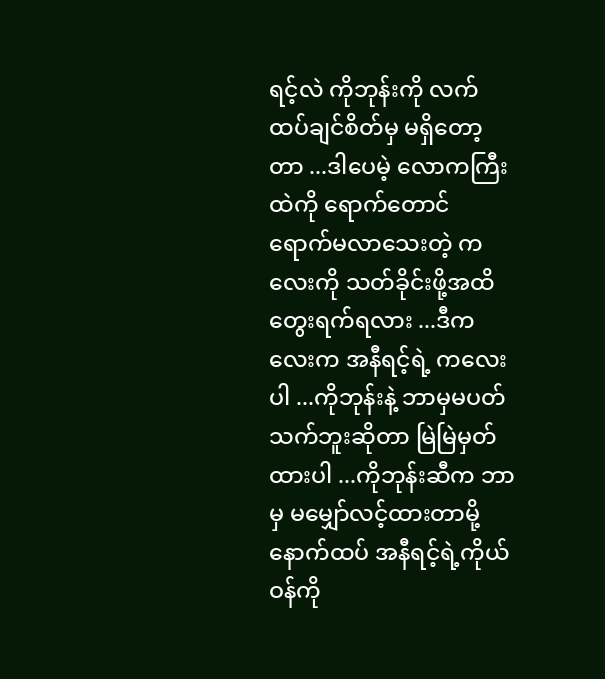ရင့်လဲ ကိုဘုန်းကို လက်ထပ်ချင်စိတ်မှ မရှိတော့တာ ...ဒါပေမဲ့ လောကကြီးထဲကို ရောက်တောင် ရောက်မလာသေးတဲ့ ကလေးကို သတ်ခိုင်းဖို့အထိတွေးရက်ရလား ...ဒီကလေးက အနီရင့်ရဲ့ ကလေးပါ ...ကိုဘုန်းနဲ့ ဘာမှမပတ်သက်ဘူးဆိုတာ မြဲမြဲမှတ်ထားပါ ...ကိုဘုန်းဆီက ဘာမှ မမျှော်လင့်ထားတာမို့ နောက်ထပ် အနီရင့်ရဲ့ကိုယ်ဝန်ကို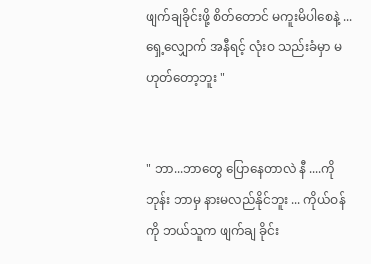ဖျက်ချခိုင်းဖို့ စိတ်တောင် မကူးမိပါစေနဲ့ ...ရှေ့လျှောက် အနီရင့် လုံးဝ သည်းခံမှာ မဟုတ်တော့ဘူး "


" ဘာ...ဘာတွေ ပြောနေတာလဲ နီ ....ကိုဘုန်း ဘာမှ နားမလည်နိုင်ဘူး ... ကိုယ်ဝန်ကို ဘယ်သူက ဖျက်ချ ခိုင်း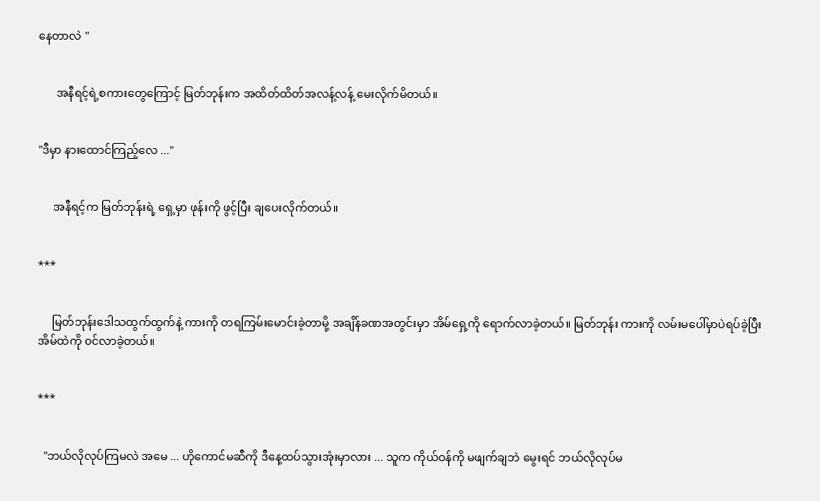နေတာလဲ "


      အနီရင့်ရဲ့စကားတွေကြောင့် မြတ်ဘုန်းက အထိတ်ထိတ်အလန့်လန့် မေးလိုက်မိတယ်။


"ဒီမှာ နားထောင်ကြည့်လေ ..."


     အနီရင့်က မြတ်ဘုန်းရဲ့ ရှေ့မှာ ဖုန်းကို ဖွင့်ပြီး ချပေးလိုက်တယ်။


***


     မြတ်ဘုန်းဒေါသထွက်ထွက်နဲ့ ကားကို တရကြမ်းမောင်းခဲ့တာမို့ အချိန်ခဏအတွင်းမှာ အိမ်ရှေ့ကို ရောက်လာခဲ့တယ်။ မြတ်ဘုန်း ကားကို လမ်းမပေါ်မှာပဲရပ်ခဲ့ပြီး အိမ်ထဲကို ၀င်လာခဲ့တယ်။


***


  "ဘယ်လိုလုပ်ကြမလဲ အမေ ... ဟိုကောင်မဆီကို ဒီနေ့ထပ်သွားအုံးမှာလား ... သူက ကိုယ်ဝန်ကို မဖျက်ချဘဲ မွေးရင် ဘယ်လိုလုပ်မ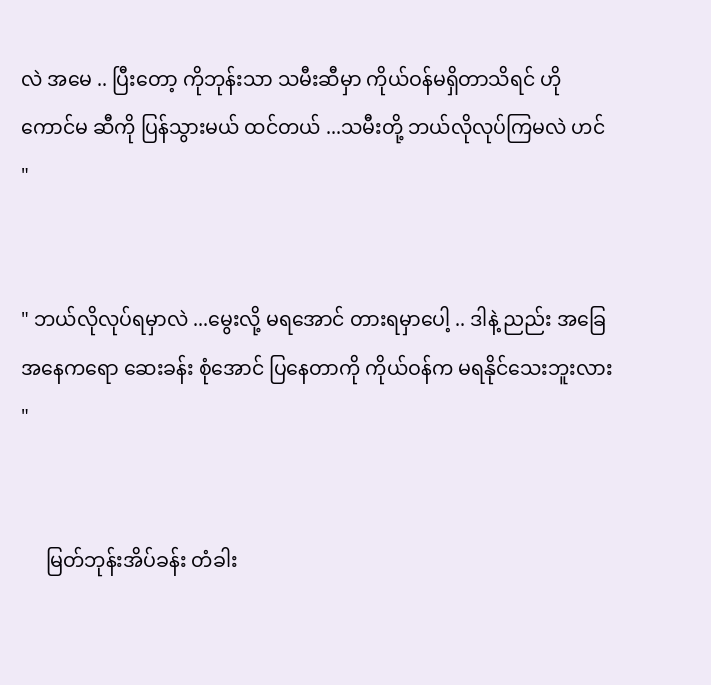လဲ အမေ .. ပြီးတော့ ကိုဘုန်းသာ သမီးဆီမှာ ကိုယ်ဝန်မရှိတာသိရင် ဟို ကောင်မ ဆီကို ပြန်သွားမယ် ထင်တယ် ...သမီးတို့ ဘယ်လိုလုပ်ကြမလဲ ဟင် "


" ဘယ်လိုလုပ်ရမှာလဲ ...မွေးလို့ မရအောင် တားရမှာပေါ့ .. ဒါနဲ့ ညည်း အခြေအနေကရော ဆေးခန်း စုံအောင် ပြနေတာကို ကိုယ်ဝန်က မရနိုင်သေးဘူးလား "


     မြတ်ဘုန်းအိပ်ခန်း တံခါး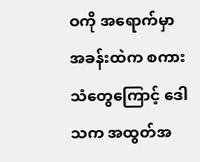ဝကို အရောက်မှာ အခန်းထဲက စကားသံတွေကြောင့် ဒေါသက အထွတ်အ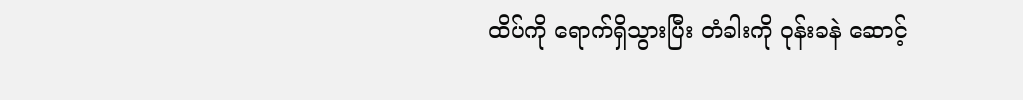ထိပ်ကို ရောက်ရှိသွားပြီး တံခါးကို ဝုန်းခနဲ ဆောင့်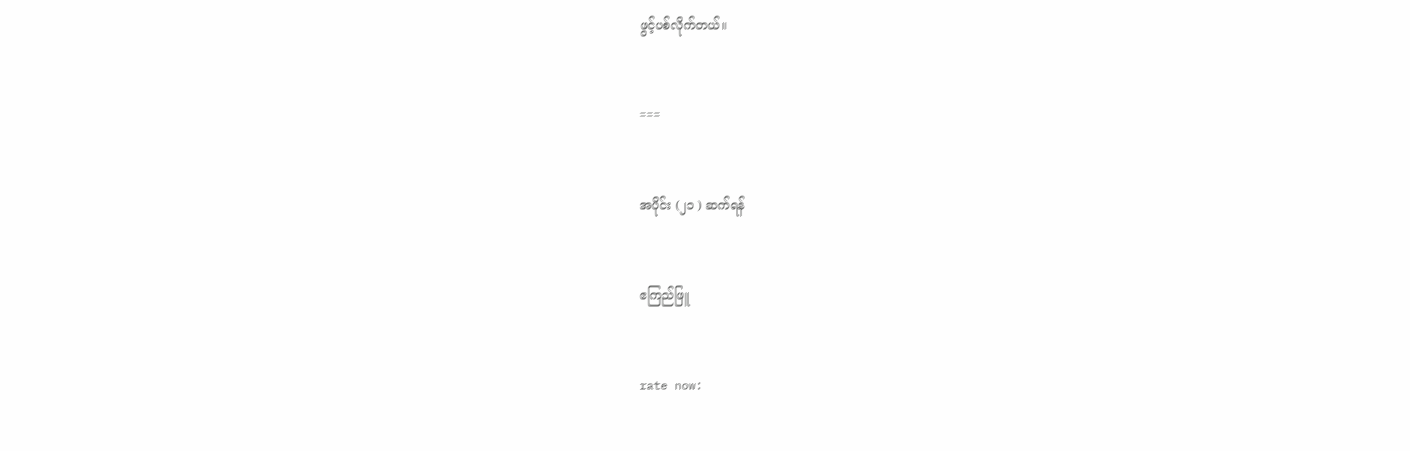ဖွင့်ပစ်လိုက်တယ်။


===


အပိုင်း (၂၁ ) ဆက်ရန်


ဧကြည်ဖြူ


rate now: